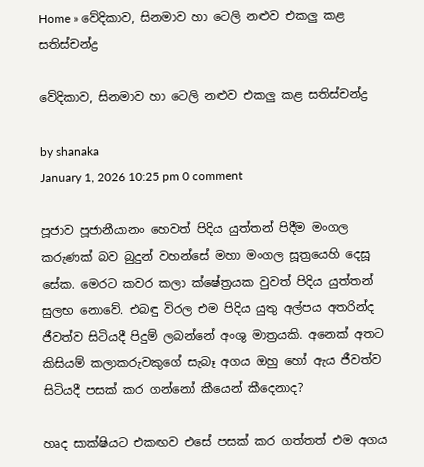Home » වේදිකාව, සිනමාව හා ටෙලි නළුව එකලු කළ සතිස්චන්ද්‍ර

වේදිකාව, සිනමාව හා ටෙලි නළුව එකලු කළ සතිස්චන්ද්‍ර

by shanaka
January 1, 2026 10:25 pm 0 comment

පූජාව පූජානීයානං හෙවත් පිදිය යුත්තන් පිදීම මංගල කරුණක් බව බුදුන් වහන්සේ මහා මංගල සූත්‍රයෙහි දෙසූ සේක. මෙරට කවර කලා ක්ෂේත්‍රයක වුවත් පිදිය යුත්තන් සුලභ නොවේ. එබඳු විරල එම පිදිය යුතු අල්පය අතරින්ද ජීවත්ව සිටියදී පිදුම් ලබන්නේ අංශු මාත්‍රයකි. අනෙක් අතට කිසියම් කලාකරුවකුගේ සැබෑ අගය ඔහු හෝ ඇය ජීවත්ව සිටියදී පසක් කර ගන්නෝ කීයෙන් කීදෙනාද?

හෘද සාක්ෂියට එකඟව එසේ පසක් කර ගත්තත් එම අගය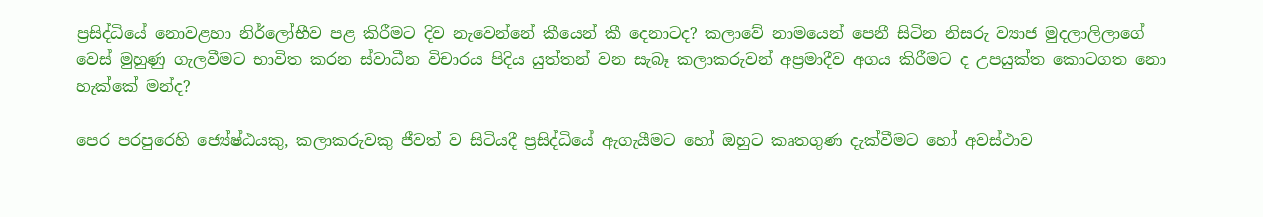ප්‍රසිද්ධියේ නොවළහා නිර්ලෝභීව පළ කිරීමට දිව නැවෙන්නේ කීයෙන් කී දෙනාටද? කලාවේ නාමයෙන් පෙනී සිටින නිසරු ව්‍යාජ මුදලාලිලාගේ වෙස් මුහුණු ගැලවීමට භාවිත කරන ස්වාධීන විචාරය පිදිය යුත්තන් වන සැබෑ කලාකරුවන් අප්‍රමාදීව අගය කිරීමට ද උපයුක්ත කොටගත නො හැක්කේ මන්ද?

පෙර පරපුරෙහි ජ්‍යේෂ්ඨයකු, කලාකරුවකු ජීවත් ව සිටියදී ප්‍රසිද්ධියේ ඇගැයීමට හෝ ඔහුට කෘතගුණ දැක්වීමට හෝ අවස්ථාව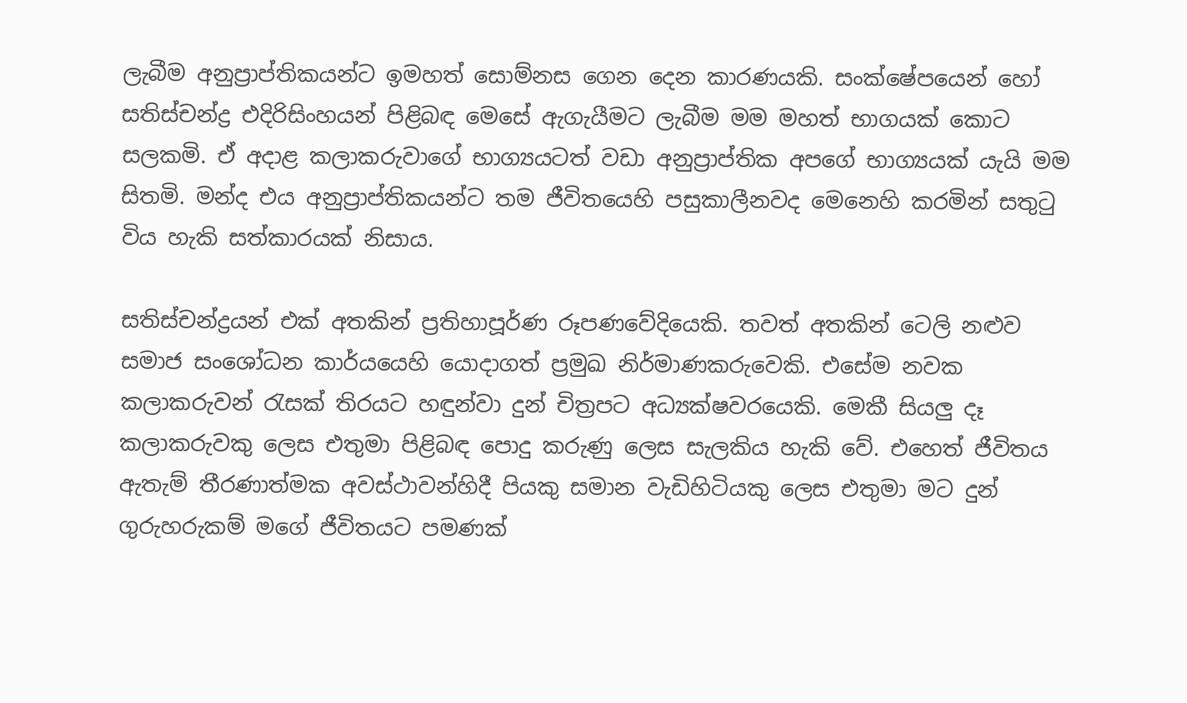ලැබීම අනුප්‍රාප්තිකයන්ට ඉමහත් සොම්නස ගෙන දෙන කාරණයකි. සංක්ෂේපයෙන් හෝ සතිස්චන්ද්‍ර එදිරිසිංහයන් පිළිබඳ මෙසේ ඇගැයීමට ලැබීම මම මහත් භාගයක් කොට සලකමි. ඒ අදාළ කලාකරුවාගේ භාග්‍යයටත් වඩා අනුප්‍රාප්තික අපගේ භාග්‍යයක් යැයි මම සිතමි. මන්ද එය අනුප්‍රාප්තිකයන්ට තම ජීවිතයෙහි පසුකාලීනවද මෙනෙහි කරමින් සතුටු විය හැකි සත්කාරයක් නිසාය.

සතිස්චන්ද්‍ර‍යන් එක් අතකින් ප්‍රතිහාපූර්ණ රූපණවේදියෙකි. තවත් අතකින් ටෙලි නළුව සමාජ සංශෝධන කාර්යයෙහි යොදාගත් ප්‍රමුඛ නිර්මාණකරුවෙකි. එසේම නවක කලාකරුවන් රැසක් තිරයට හඳුන්වා දුන් චිත්‍රපට අධ්‍යක්ෂවරයෙකි. මෙකී සියලු දෑ කලාකරුවකු ලෙස එතුමා පිළිබඳ පොදු කරුණු ලෙස සැලකිය හැකි වේ. එහෙත් ජීවිතය ඇතැම් තීරණාත්මක අවස්ථාවන්හිදී පියකු සමාන වැඩිහිටියකු ලෙස එතුමා මට දුන් ගුරුහරුකම් මගේ ජීවිතයට පමණක්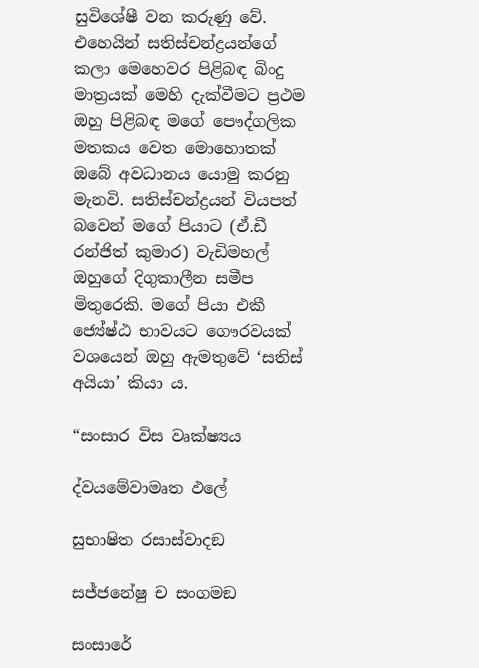සුවිශේෂී වන කරුණු වේ. එහෙයින් සතිස්චන්ද්‍රයන්ගේ කලා මෙහෙවර පිළිබඳ බිංදු මාත්‍රයක් මෙහි දැක්වීමට ප්‍රථම ඔහු පිළිබඳ මගේ පෞද්ගලික මතකය වෙත මොහොතක් ඔබේ අවධානය යොමු කරනු මැනවි. සතිස්චන්ද්‍රයන් වියපත් බවෙන් මගේ පියාට (ඒ.ඩී රන්ජිත් කුමාර) වැඩිමහල් ඔහුගේ දිගුකාලීන සමීප මිතුරෙකි. මගේ පියා එකී ජ්‍යේෂ්ඨ භාවයට ගෞරවයක් වශයෙන් ඔහු ඇමතුවේ ‘සතිස් අයියා’ කියා ය.

“සංසාර විස වෘක්ෂ්‍යය

ද්වයමේවාමෘත ඵලේ

සුභාෂිත රසාස්වාදඞ

සජ්ජනේෂු ච සංගමඞ

සංසාරේ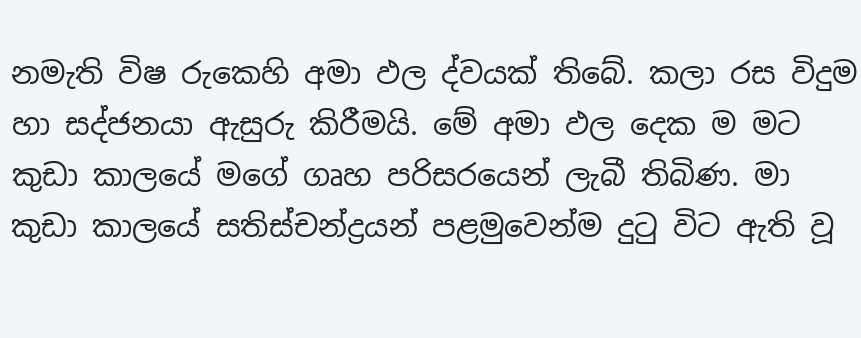නමැති විෂ රුකෙහි අමා ඵල ද්වයක් තිබේ. කලා රස විදුම හා සද්ජනයා ඇසුරු කිරීමයි. මේ අමා ඵල දෙක ම මට කුඩා කාලයේ මගේ ගෘහ පරිසරයෙන් ලැබී තිබිණ. මා කුඩා කාලයේ සතිස්චන්ද්‍රයන් පළමුවෙන්ම දුටු විට ඇති වූ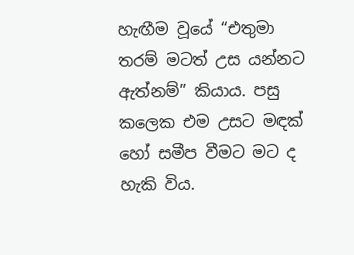හැඟීම වූයේ “එතුමා තරම් මටත් උස යන්නට ඇත්නම්” කියාය. පසු කලෙක එම උසට මඳක් හෝ සමීප වීමට මට ද හැකි විය.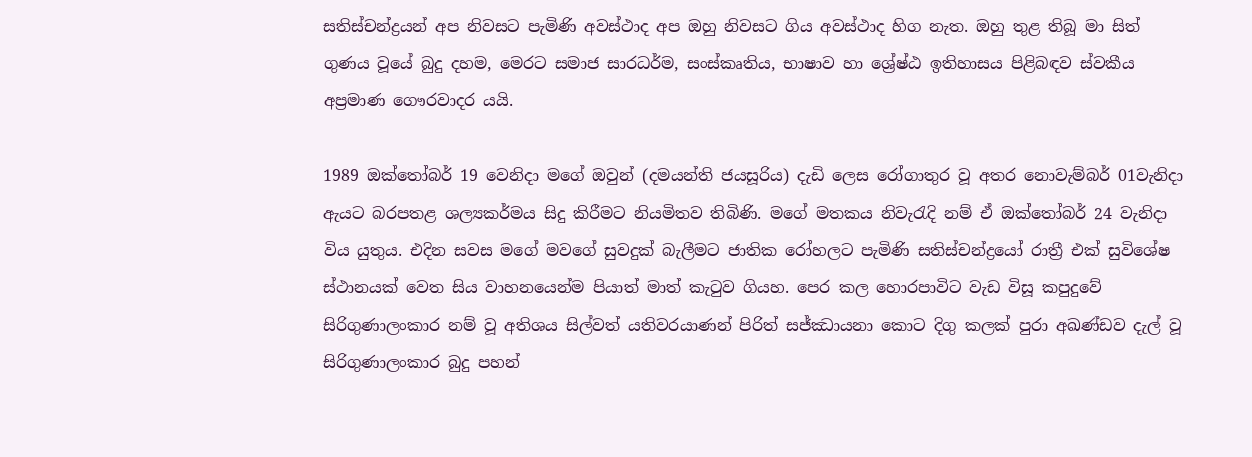සතිස්චන්ද්‍රයන් අප නිවසට පැමිණි අවස්ථාද අප ඔහු නිවසට ගිය අවස්ථාද හිග නැත. ඔහු තුළ තිබූ මා සිත් ගුණය වූයේ බුදු දහම, මෙරට සමාජ සාරධර්ම, සංස්කෘතිය, භාෂාව හා ශ්‍රේෂ්ඨ ඉතිහාසය පිළිබඳව ස්වකීය අප්‍රමාණ ගෞරවාදර යයි.

1989 ඔක්තෝබර් 19 වෙනිදා මගේ ඔවුන් (දමයන්ති ජයසූරිය) දැඩි ලෙස රෝගාතුර වූ අතර නොවැම්බර් 01වැනිදා ඇයට බරපතළ ශල්‍යකර්මය සිදු කිරීමට නියමිතව තිබිණි. මගේ මතකය නිවැරැදි නම් ඒ ඔක්තෝබර් 24 වැනිදා විය යුතුය. එදින සවස මගේ මවගේ සුවදුක් බැලීමට ජාතික රෝහලට පැමිණි සතිස්චන්ද්‍රයෝ රාත්‍රී එක් සුවිශේෂ ස්ථානයක් වෙත සිය වාහනයෙන්ම පියාත් මාත් කැටුව ගියහ. පෙර කල හොරපාවිට වැඩ විසූ කපුදුවේ සිරිගුණාලංකාර නම් වූ අතිශය සිල්වත් යතිවරයාණන් පිරිත් සජ්ඣායනා කොට දිගු කලක් පුරා අඛණ්ඩව දැල් වූ සිරිගුණාලංකාර බුදු පහන්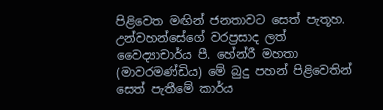පිළිවෙත මඟින් ජනතාවට සෙත් පැතූහ. උන්වහන්සේගේ වරප්‍රසාද ලත් වෛද්‍යාචාර්ය පී. හේන්රී මහතා (මාවරමණ්ඩිය) මේ බුදු පහන් පිළිවෙතින් සෙත් පැතීමේ කාර්ය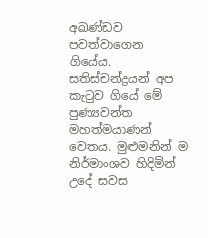අඛණ්ඩව පවත්වාගෙන ගියේය. සතිස්චන්ද්‍රයන් අප කැටුව ගියේ මේ පුණ්‍යවන්ත මහත්මයාණන් වෙතය. මුළුමනින් ම නිර්මාංශව හිදිමින් උදේ සවස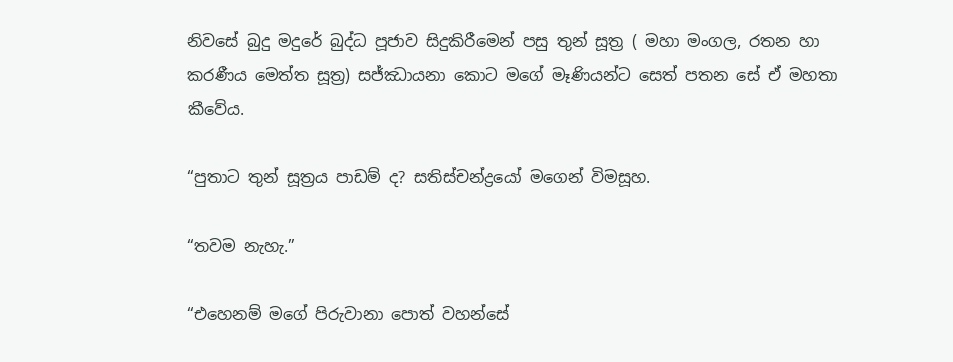නිවසේ බුදු මදුරේ බුද්ධ පූජාව සිදුකිරීමෙන් පසු තුන් සූත්‍ර ( මහා මංගල, රතන හා කරණීය මෙත්ත සූත්‍ර) සජ්ඣායනා කොට මගේ මෑණියන්ට සෙත් පතන සේ ඒ මහතා කීවේය.

“පුතාට තුන් සූත්‍රය පාඩම් ද? සතිස්චන්ද්‍රයෝ මගෙන් විමසූහ.

“තවම නැහැ.”

“එහෙනම් මගේ පිරුවානා පොත් වහන්සේ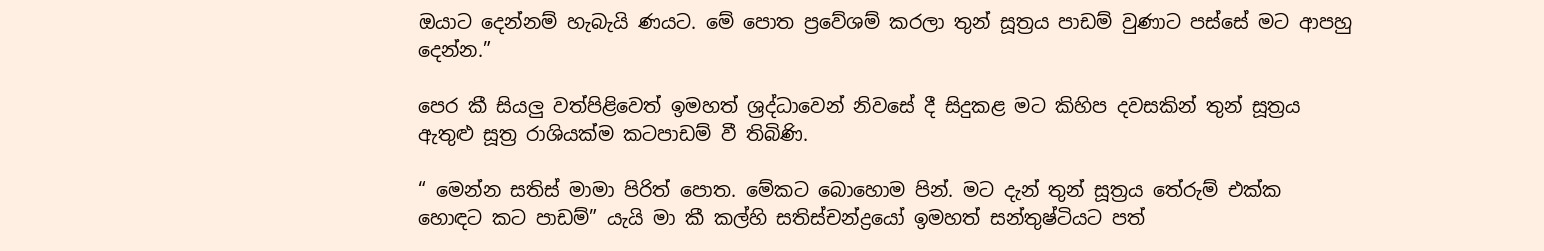ඔයාට දෙන්නම් හැබැයි ණයට. මේ පොත ප්‍රවේශම් කරලා තුන් සූත්‍රය පාඩම් වුණාට පස්සේ මට ආපහු දෙන්න.”

පෙර කී සියලු වත්පිළිවෙත් ඉමහත් ශ්‍රද්ධාවෙන් නිවසේ දී සිදුකළ මට කිහිප දවසකින් තුන් සූත්‍රය ඇතුළු සූත්‍ර රාශියක්ම කටපාඩම් වී තිබිණි.

“ මෙන්න සතිස් මාමා පිරිත් පොත. මේකට බොහොම පින්. මට දැන් තුන් සූත්‍රය තේරුම් එක්ක හොඳට කට පාඩම්” යැයි මා කී කල්හි සතිස්චන්ද්‍රයෝ ඉමහත් සන්තුෂ්ටියට පත්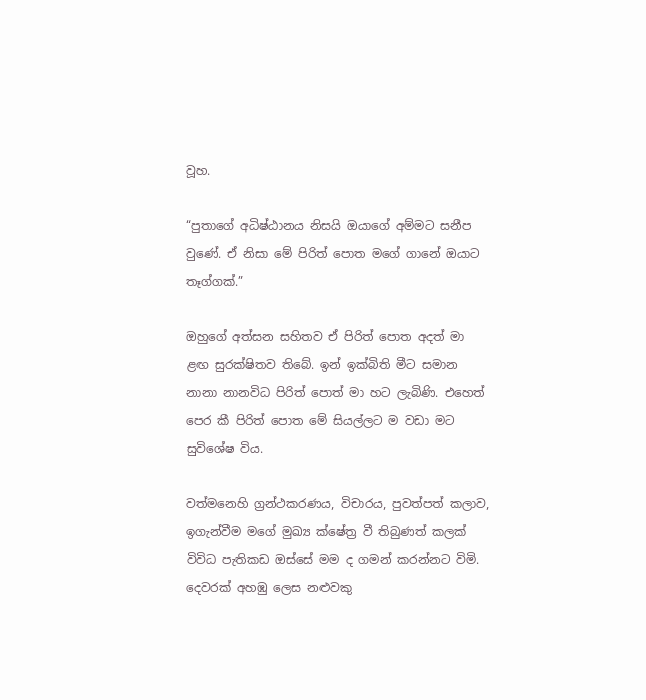වූහ.

“පුතාගේ අධිෂ්ඨානය නිසයි ඔයාගේ අම්මට සනීප වුණේ. ඒ නිසා මේ පිරිත් පොත මගේ ගානේ ඔයාට තෑග්ගක්.”

ඔහුගේ අත්සන සහිතව ඒ පිරිත් පොත අදත් මා ළඟ සුරක්ෂිතව තිබේ. ඉන් ඉක්බිති මීට සමාන නානා නානවිධ පිරිත් පොත් මා හට ලැබිණි. එහෙත් පෙර කී පිරිත් පොත මේ සියල්ලට ම වඩා මට සුවිශේෂ විය.

වත්මනෙහි ග්‍රන්ථකරණය, විචාරය, පුවත්පත් කලාව, ඉගැන්වීම මගේ මුඛ්‍ය ක්ෂේත්‍ර වී තිබුණත් කලක් විවිධ පැතිකඩ ඔස්සේ මම ද ගමන් කරන්නට විමි. දෙවරක් අහඹු ලෙස නළුවකු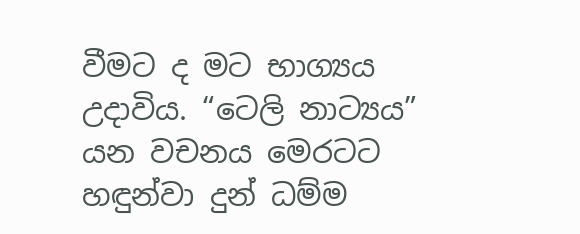වීමට ද මට භාග්‍යය උදාවිය. “ටෙලි නාට්‍යය” යන වචනය මෙරටට හඳුන්වා දුන් ධම්ම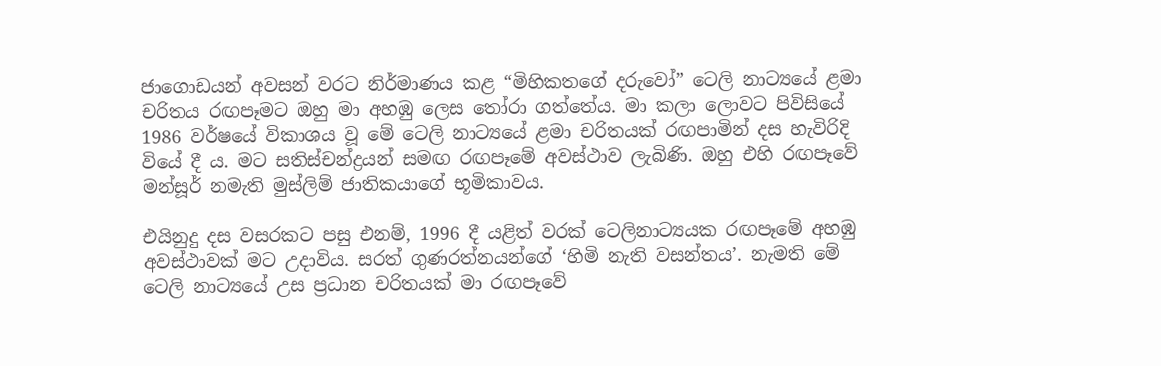ජාගොඩයන් අවසන් වරට නිර්මාණය කළ “මිහිකතගේ දරුවෝ” ටෙලි නාට්‍යයේ ළමා චරිතය රඟපෑමට ඔහු මා අහඹු ලෙස තෝරා ගත්තේය. මා කලා ලොවට පිවිසියේ 1986 වර්ෂයේ විකාශය වූ මේ ටෙලි නාට්‍යයේ ළමා චරිතයක් රඟපාමින් දස හැවිරිදි වියේ දී ය. මට සතිස්චන්ද්‍රයන් සමඟ රඟපෑමේ අවස්ථාව ලැබිණි. ඔහු එහි රඟපෑවේ මන්සූර් නමැති මුස්ලිම් ජාතිකයාගේ භූමිකාවය.

එයිනුදු දස වසරකට පසු එනම්, 1996 දී යළිත් වරක් ටෙලිනාට්‍යයක රඟපෑමේ අහඹු අවස්ථාවක් මට උදාවිය. සරත් ගුණරත්නයන්ගේ ‘හිමි නැති වසන්තය’. නැමති මේ ටෙලි නාට්‍යයේ උස ප්‍රධාන චරිතයක් මා රඟපෑවේ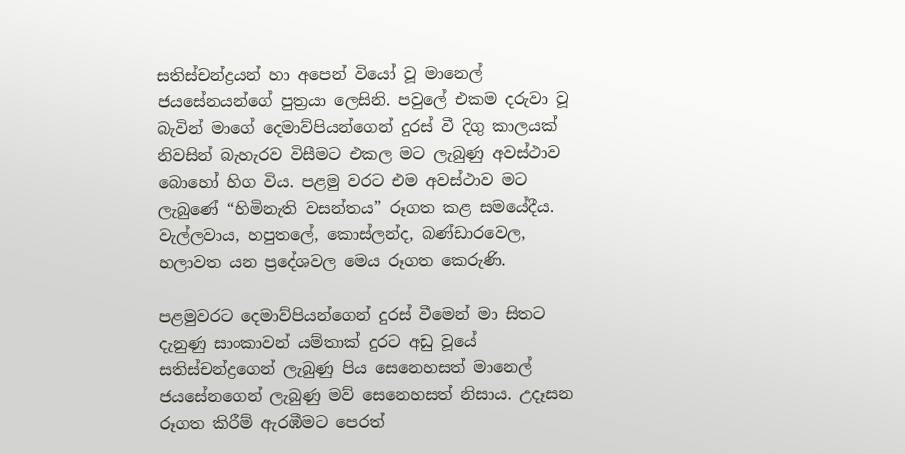සතිස්චන්ද්‍රයන් හා අපෙන් වියෝ වූ මානෙල් ජයසේනයන්ගේ පුත්‍රයා ලෙසිනි. පවුලේ එකම දරුවා වූ බැවින් මාගේ දෙමාව්පියන්ගෙන් දුරස් වී දිගු කාලයක් නිවසින් බැහැරව විසීමට එකල මට ලැබුණු අවස්ථාව බොහෝ හිග විය. පළමු වරට එම අවස්ථාව මට ලැබුණේ “හිමිනැති වසන්තය” රූගත කළ සමයේදීය. වැල්ලවාය, හපුතලේ, කොස්ලන්ද, බණ්ඩාරවෙල, හලාවත යන ප්‍රදේශවල මෙය රූගත කෙරුණි.

පළමුවරට දෙමාව්පියන්ගෙන් දුරස් වීමෙන් මා සිතට දැනුණු සාංකාවන් යම්තාක් දුරට අඩු වූයේ සතිස්චන්ද්‍රගෙන් ලැබුණු පිය සෙනෙහසත් මානෙල් ජයසේනගෙන් ලැබුණු මව් සෙනෙහසත් නිසාය. උදෑසන රූගත කිරීම් ඇරඹීමට පෙරත්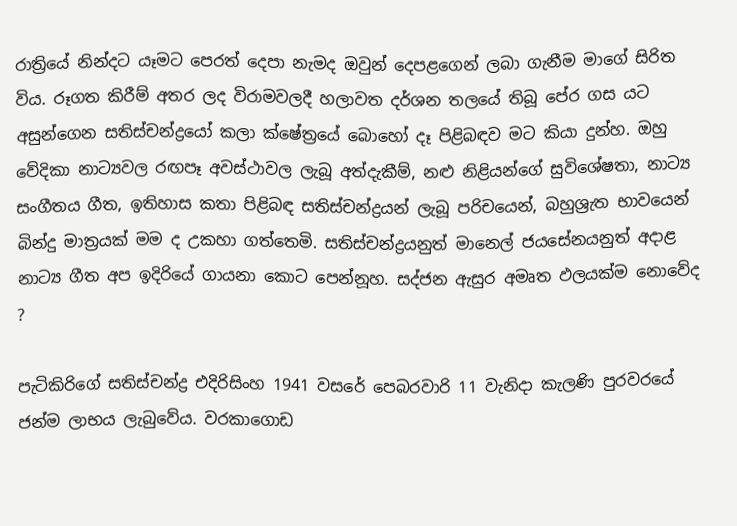රාත්‍රියේ නින්දට යෑමට පෙරත් දෙපා නැමද ඔවුන් දෙපළගෙන් ලබා ගැනීම මාගේ සිරිත විය. රූගත කිරීම් අතර ලද විරාමවලදී හලාවත දර්ශන තලයේ තිබූ පේර ගස යට අසුන්ගෙන සතිස්චන්ද්‍රයෝ කලා ක්ෂේත්‍රයේ බොහෝ දෑ පිළිබඳව මට කියා දුන්හ. ඔහු වේදිකා නාට්‍යවල රඟපෑ අවස්ථාවල ලැබූ අත්දැකීම්, නළු නිළියන්ගේ සුවිශේෂතා, නාට්‍ය සංගීතය ගීත, ඉතිහාස කතා පිළිබඳ සතිස්චන්ද්‍රයන් ලැබූ පරිචයෙන්, බහුශ්‍රැත භාවයෙන් බින්දු මාත්‍රයක් මම ද උකහා ගත්තෙමි. සතිස්චන්ද්‍රයනුත් මානෙල් ජයසේනයනුත් අදාළ නාට්‍ය ගීත අප ඉදිරියේ ගායනා කොට පෙන්නූහ. සද්ජන ඇසුර අමෘත ඵලයක්ම නොවේද ?

පැටිකිරිගේ සතිස්චන්ද්‍ර එදිරිසිංහ 1941 වසරේ පෙබරවාරි 11 වැනිදා කැලණි පුරවරයේ ජන්ම ලාභය ලැබුවේය. වරකාගොඩ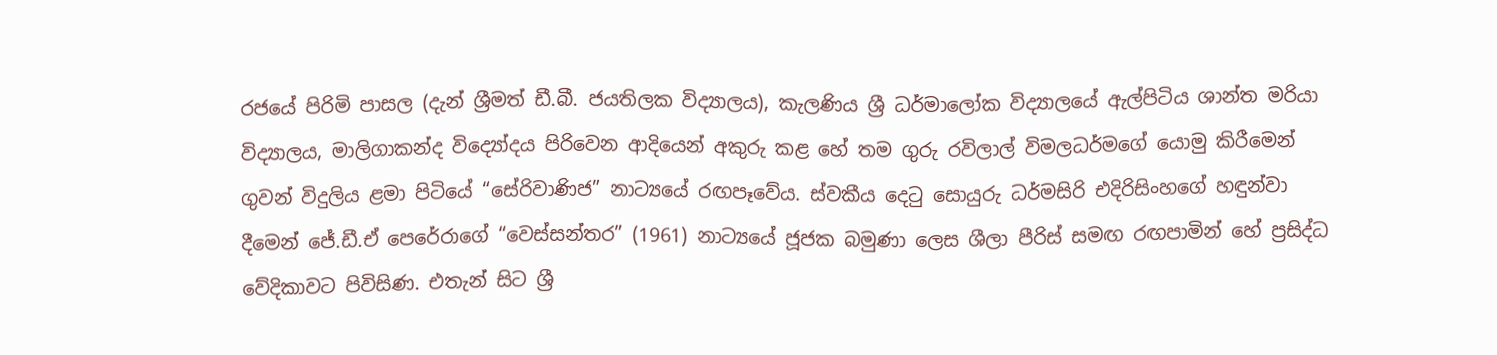රජයේ පිරිමි පාසල (දැන් ශ්‍රීමත් ඩී.බී. ජයතිලක විද්‍යාලය), කැලණිය ශ්‍රී ධර්මාලෝක විද්‍යාලයේ ඇල්පිටිය ශාන්ත මරියා විද්‍යාලය, මාලිගාකන්ද විද්‍යෝදය පිරිවෙන ආදියෙන් අකුරු කළ හේ තම ගුරු රවිලාල් විමලධර්මගේ යොමු කිරීමෙන් ගුවන් විදුලිය ළමා පිටියේ “සේරිවාණිජ” නාට්‍යයේ රඟපෑවේය. ස්වකීය දෙටු සොයුරු ධර්මසිරි එදිරිසිංහගේ හඳුන්වා දීමෙන් ජේ.ඩී.ඒ පෙරේරාගේ “වෙස්සන්තර” (1961) නාට්‍යයේ ජූජක බමුණා ලෙස ශීලා පීරිස් සමඟ රඟපාමින් හේ ප්‍රසිද්ධ වේදිකාවට පිවිසිණ. එතැන් සිට ශ්‍රී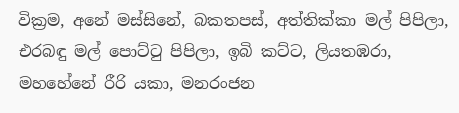වික්‍රම, අනේ මස්සිනේ, බකතපස්, අත්තික්කා මල් පිපිලා, එරබඳු මල් පොට්ටු පිපිලා, ඉබි කට්ට, ලියතඹරා, මහහේනේ රීරි යකා, මනරංජන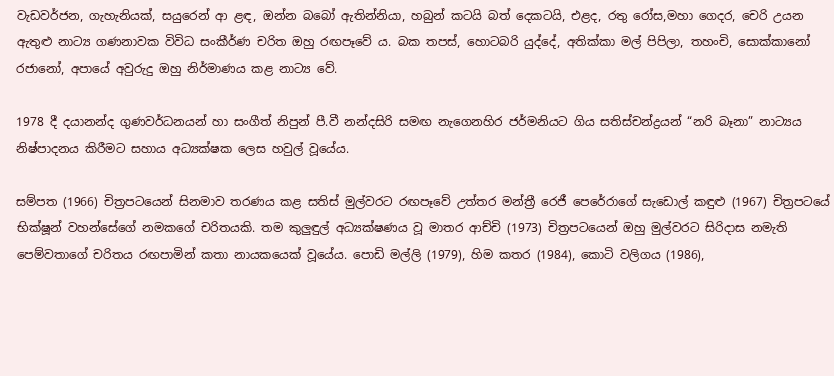වැඩවර්ජන, ගැහැනියක්, සයුරෙන් ආ ළඳ, ඔන්න බබෝ ඇතින්නියා, හබුන් කටයි බත් දෙකටයි, එළද, රතු රෝස,මහා ගෙදර, චෙරි උයන ඇතුළු නාට්‍ය ගණනාවක විවිධ සංකීර්ණ චරිත ඔහු රඟපෑවේ ය. බක තපස්, හොටබරි යුද්දේ, අතික්කා මල් පිපිලා, තහංචි, සොක්කානෝ රජානෝ, අපායේ අවුරුදු ඔහු නිර්මාණය කළ නාට්‍ය වේ.

1978 දී දයානන්ද ගුණවර්ධනයන් හා සංගීත් නිපුන් පී.වී නන්දසිරි සමඟ නැගෙනහිර ජර්මනියට ගිය සතිස්චන්ද්‍රයන් “නරි බෑනා” නාට්‍යය නිෂ්පාදනය කිරීමට සහාය අධ්‍යක්ෂක ලෙස හවුල් වූයේය.

සම්පත (1966) චිත්‍රපටයෙන් සිනමාව තරණය කළ සතිස් මුල්වරට රඟපෑවේ උත්තර මන්ත්‍රී රෙජී පෙරේරාගේ සැඩොල් කඳුළු (1967) චිත්‍රපටයේ භික්ෂූන් වහන්සේගේ නමකගේ චරිතයකි. තම කුලුඳුල් අධ්‍යක්ෂණය වූ මාතර ආච්චි (1973) චිත්‍රපටයෙන් ඔහු මුල්වරට සිරිදාස නමැති පෙම්වතාගේ චරිතය රඟපාමින් කතා නායකයෙක් වූයේය. පොඩි මල්ලි (1979), හිම කතර (1984), කොටි වලිගය (1986),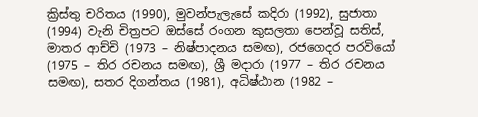ක්‍රිස්තු චරිතය (1990), මුවන්පැලැසේ කදිරා (1992), සුජාතා (1994) වැනි චිත්‍රපට ඔස්සේ රංගන කුසලතා පෙන්වූ සතිස්, මාතර ආච්චි (1973 – නිෂ්පාදනය සමඟ), රජගෙදර පරවියෝ (1975 – තිර රචනය සමඟ), ශ්‍රී මදාරා (1977 – තිර රචනය සමඟ), සතර දිගන්තය (1981), අධිෂ්ඨාන (1982 –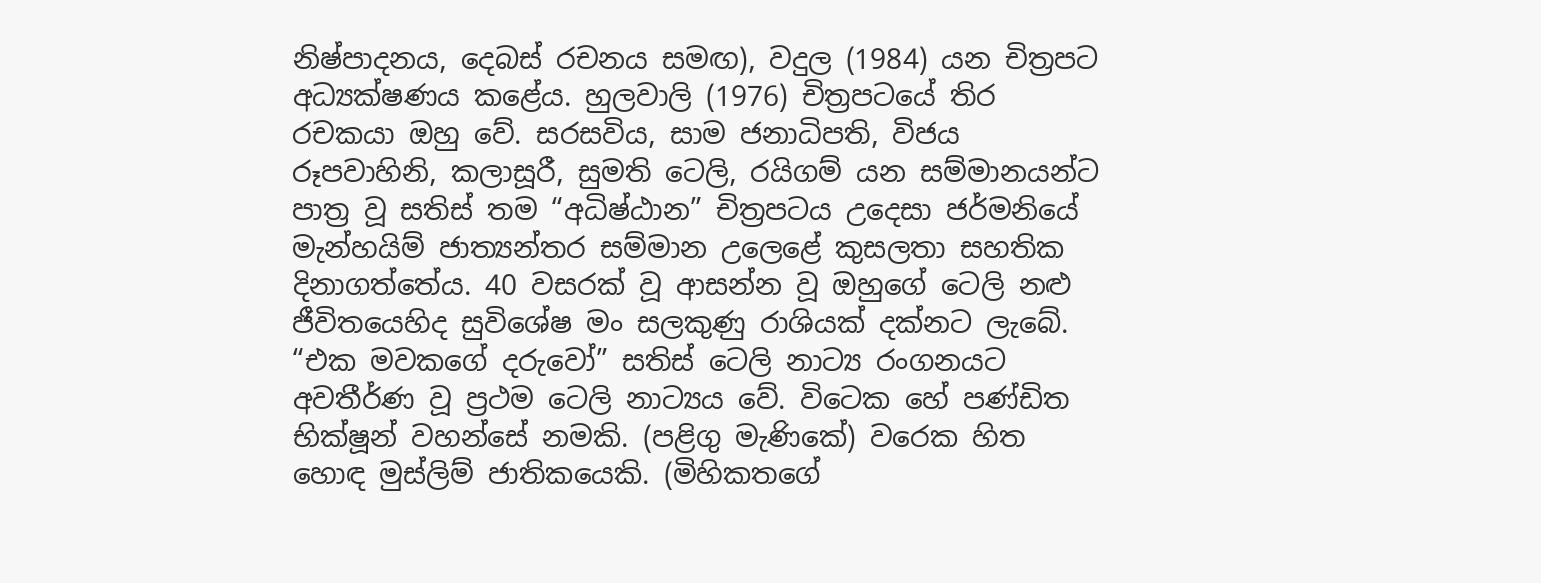නිෂ්පාදනය, දෙබස් රචනය සමඟ), වදුල (1984) යන චිත්‍රපට අධ්‍යක්ෂණය කළේය. හුලවාලි (1976) චිත්‍රපටයේ තිර රචකයා ඔහු වේ. සරසවිය, සාම ජනාධිපති, විජය රූපවාහිනි, කලාසූරී, සුමති ටෙලි, රයිගම් යන සම්මානයන්ට පාත්‍ර වූ සතිස් තම “අධිෂ්ඨාන” චිත්‍රපටය උදෙසා ජර්මනියේ මැන්හයිම් ජාත්‍යන්තර සම්මාන උලෙළේ කුසලතා සහතික දිනාගත්තේය. 40 වසරක් වූ ආසන්න වූ ඔහුගේ ටෙලි නළු ජීවිතයෙහිද සුවිශේෂ මං සලකුණු රාශියක් දක්නට ලැබේ. “එක මවකගේ දරුවෝ” සතිස් ටෙලි නාට්‍ය රංගනයට අවතීර්ණ වූ ප්‍රථම ටෙලි නාට්‍යය වේ. විටෙක හේ පණ්ඩිත භික්ෂූන් වහන්සේ නමකි. (පළිගු මැණිකේ) වරෙක හිත හොඳ මුස්ලිම් ජාතිකයෙකි. (මිහිකතගේ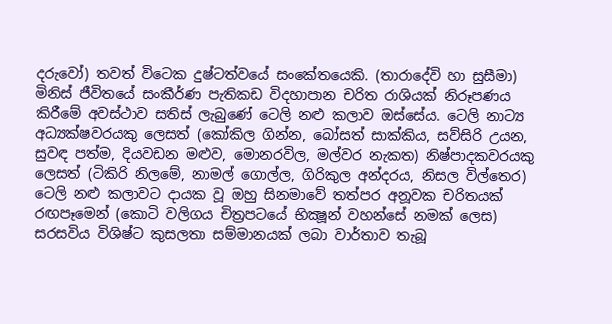දරුවෝ) තවත් විටෙක දුෂ්ටත්වයේ සංකේතයෙකි. (තාරාදේවි හා සුසීමා) මිනිස් ජීවිතයේ සංකීර්ණ පැතිකඩ විදහාපාන චරිත රාශියක් නිරූපණය කිරීමේ අවස්ථාව සතිස් ලැබුණේ ටෙලි නළු කලාව ඔස්සේය. ටෙලි නාට්‍ය අධ්‍යක්ෂවරයකු ලෙසත් (කෝකිල ගින්න, බෝසත් සාක්කිය, සව්සිරි උයන, සුවඳ පත්ම, දියවඩන මළුව, මොනරවිල, මල්වර නැකත) නිෂ්පාදකවරයකු ලෙසත් (ටිකිරි නිලමේ, නාමල් ගොල්ල, ගිරිකුල අන්දරය, නිසල විල්තෙර) ටෙලි නළු කලාවට දායක වූ ඔහු සිනමාවේ තත්පර අනූවක චරිතයක් රඟපෑමෙන් (කොටි වලිගය චිත්‍රපටයේ භික්‍ෂූන් වහන්සේ නමක් ලෙස) සරසවිය විශිෂ්ට කුසලතා සම්මානයක් ලබා වාර්තාව තැබූ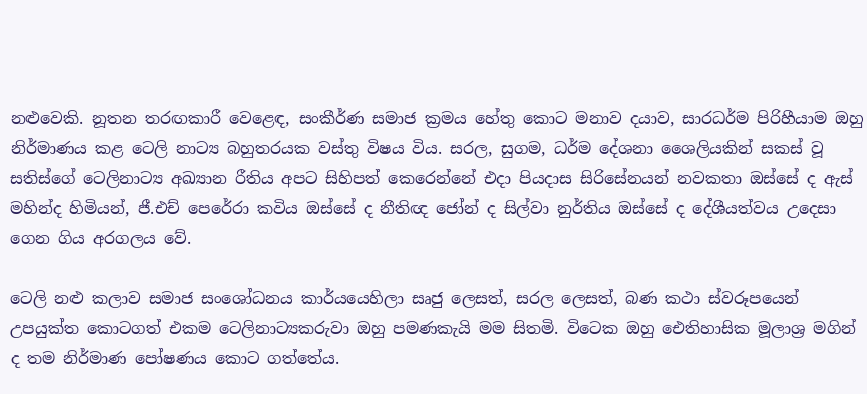නළුවෙකි. නූතන තරඟකාරී වෙළෙඳ, සංකීර්ණ සමාජ ක්‍රමය හේතු කොට මනාව දයාව, සාරධර්ම පිරිහීයාම ඔහු නිර්මාණය කළ ටෙලි නාට්‍ය බහුතරයක වස්තු විෂය විය. සරල, සුගම, ධර්ම දේශනා ශෛලියකින් සකස් වූ සතිස්ගේ ටෙලිනාට්‍ය අඛ්‍යාන රීතිය අපට සිහිපත් කෙරෙන්නේ එදා පියදාස සිරිසේනයන් නවකතා ඔස්සේ ද ඇස් මහින්ද හිමියන්, ජී.එච් පෙරේරා කවිය ඔස්සේ ද නීතිඥ ජෝන් ද සිල්වා නුර්තිය ඔස්සේ ද දේශීයත්වය උදෙසා ගෙන ගිය අරගලය වේ.

ටෙලි නළු කලාව සමාජ සංශෝධනය කාර්යයෙහිලා සෘජු ලෙසත්, සරල ලෙසත්, බණ කථා ස්වරූපයෙන් උපයුක්ත කොටගත් එකම ටෙලිනාට්‍යකරුවා ඔහු පමණකැයි මම සිතමි. විටෙක ඔහු ඓතිහාසික මූලාශ්‍ර මගින් ද තම නිර්මාණ පෝෂණය කොට ගත්තේය.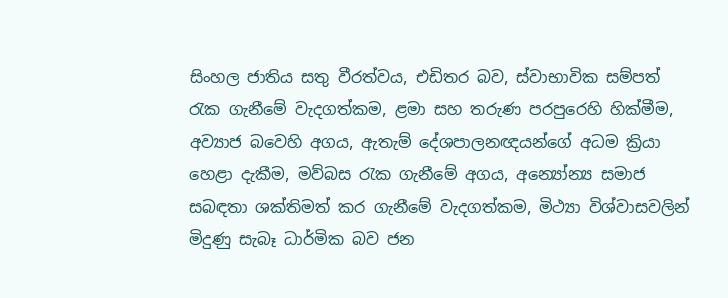සිංහල ජාතිය සතු වීරත්වය, එඩිතර බව, ස්වාභාවික සම්පත් රැක ගැනීමේ වැදගත්කම, ළමා සහ තරුණ පරපුරෙහි හික්මීම, අව්‍යාජ බවෙහි අගය, ඇතැම් දේශපාලනඥයන්ගේ අධම ක්‍රියා හෙළා දැකීම, මව්බස රැක ගැනීමේ අගය, අන්‍යෝන්‍ය සමාජ සබඳතා ශක්තිමත් කර ගැනීමේ වැදගත්කම, මිථ්‍යා විශ්වාසවලින් මිදුණු සැබෑ ධාර්මික බව ජන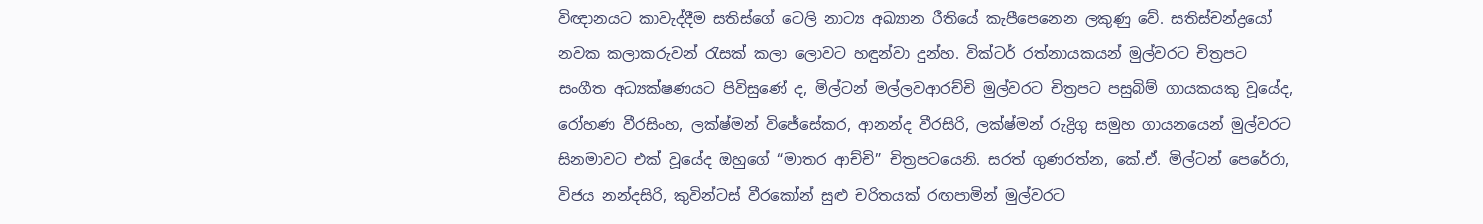විඥානයට කාවැද්දීම සතිස්ගේ ටෙලි නාට්‍ය අඛ්‍යාන රීතියේ කැපීපෙනෙන ලකුණු වේ. සතිස්චන්ද්‍රයෝ නවක කලාකරුවන් රැසක් කලා ලොවට හඳුන්වා දුන්හ. වික්ටර් රත්නායකයන් මුල්වරට චිත්‍රපට සංගීත අධ්‍යක්ෂණයට පිවිසුණේ ද, මිල්ටන් මල්ලවආරච්චි මුල්වරට චිත්‍රපට පසුබිම් ගායක‍යකු වූයේද, රෝහණ වීරසිංහ, ලක්ෂ්මන් විජේසේකර, ආනන්ද වීරසිරි, ලක්ෂ්මන් රුද්‍රිගු සමුහ ගායනයෙන් මුල්වරට සිනමාවට එක් වූයේද ඔහුගේ “මාතර ආච්චි” චිත්‍රපටයෙනි. සරත් ගුණරත්න, කේ.ඒ. මිල්ටන් පෙරේරා, විජය නන්දසිරි, කුවින්ටස් වීරකෝන් සුළු චරිතයක් රඟපාමින් මුල්වරට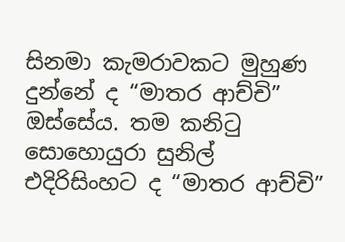සිනමා කැමරාවකට මුහුණ දුන්නේ ද “මාතර ආච්චි” ඔස්සේය. තම කනිටු සොහොයුරා සුනිල් එදිරිසිංහට ද “මාතර ආච්චි”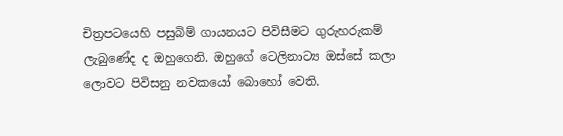චිත්‍රපටයෙහි පසුබිම් ගායනයට පිවිසීමට ගුරුහරුකම් ලැබුණේද ද ඔහුගෙනි. ඔහුගේ ටෙලිනාට්‍ය ඔස්සේ කලා ලොවට පිවිසනු නවකයෝ බොහෝ වෙති.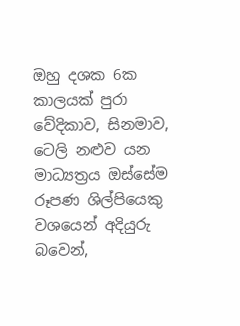ඔහු දශක 6ක කාලයක් පුරා වේදිකාව, සිනමාව, ටෙලි නළුව යන මාධ්‍යත්‍රය ඔස්සේම රූපණ ශිල්පියෙකු වශයෙන් අදියුරු බවෙන්,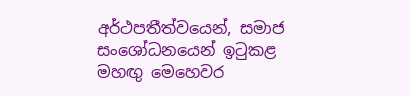අර්ථපතීත්වයෙන්, සමාජ සංශෝධනයෙන් ඉටුකළ මහඟු මෙහෙවර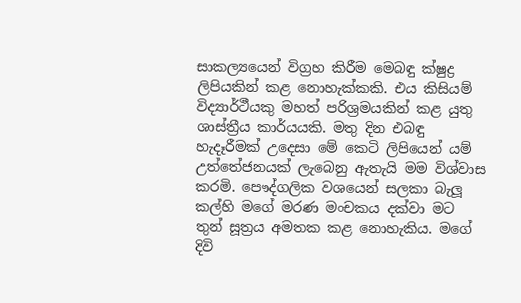සාකල්‍යයෙන් විග්‍රහ කිරීම මෙබඳු ක්ෂුද්‍ර ලිපියකින් කළ නොහැක්කකි. එය කිසියම් විද්‍යාර්ථීයකු මහත් පරිශ්‍රමයකින් කළ යුතු ශාස්ත්‍රීය කාර්යයකි. මතු දින එබඳු හැදෑරීමක් උදෙසා මේ කෙටි ලිපියෙන් යම් උත්තේජනයක් ලැබෙනු ඇතැයි මම විශ්වාස කරමි. පෞද්ගලික වශයෙන් සලකා බැලූ කල්හි මගේ මරණ මංචකය දක්වා මට තුන් සූත්‍රය අමතක කළ නොහැකිය. මගේ දිවි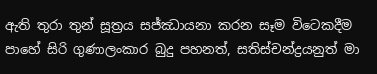ඇති තුරා තුන් සූත්‍රය සජ්ඣායනා කරන සෑම විටෙකදීම පාහේ සිරි ගුණාලංකාර බුදු පහනත්, සතිස්චන්ද්‍රයනුත් මා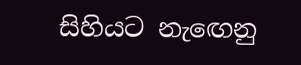සිහියට නැඟෙනු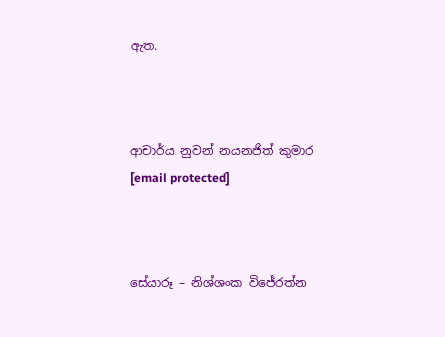ඇත.



ආචාර්ය නුවන් නයනජිත් කුමාර
[email protected]



සේයාරූ – නිශ්ශංක විජේරත්න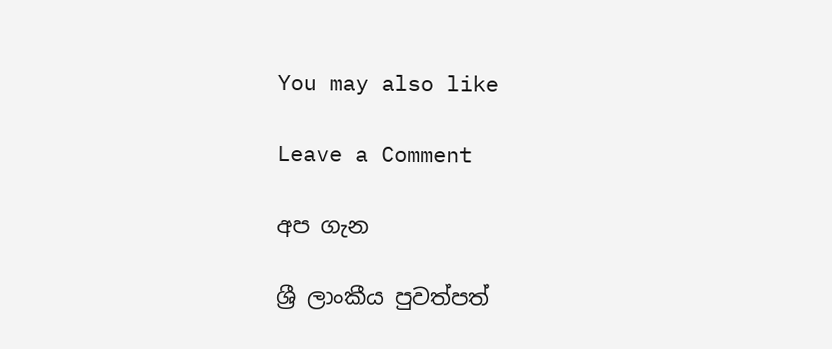You may also like

Leave a Comment

අප ගැන

ශ්‍රී ලාංකීය පුවත්පත්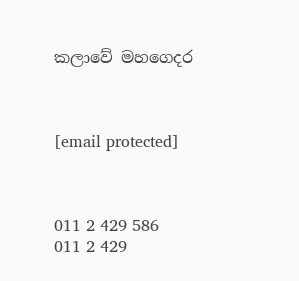කලාවේ මහගෙදර



[email protected]



011 2 429 586
011 2 429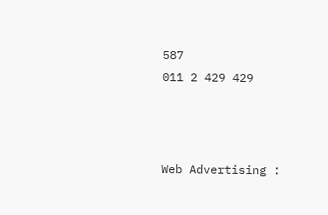587
011 2 429 429



Web Advertising :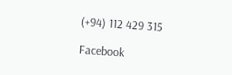(+94) 112 429 315

Facebook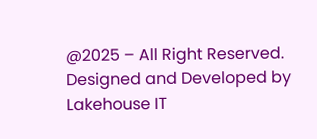@2025 – All Right Reserved. Designed and Developed by Lakehouse IT